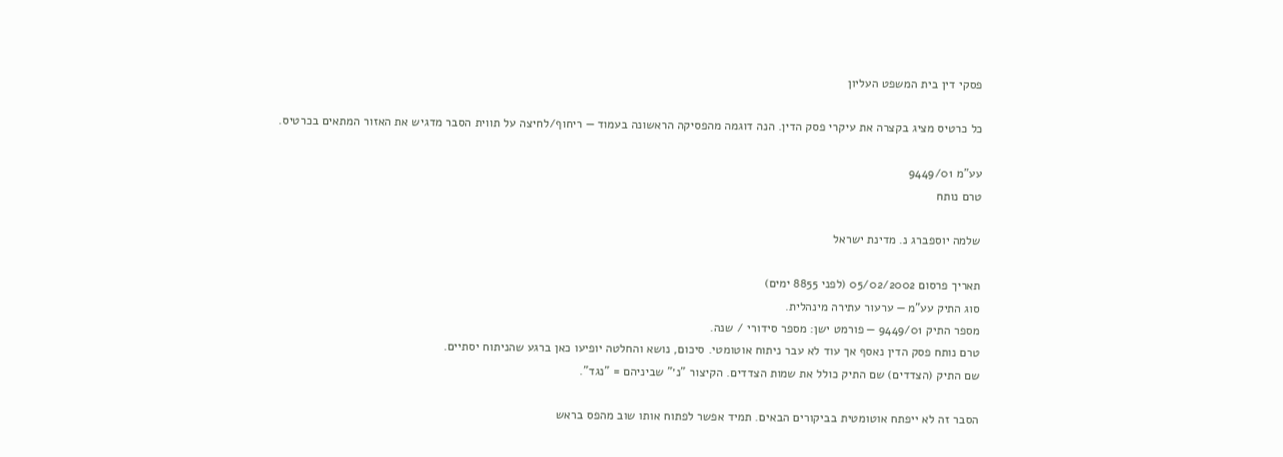פסקי דין בית המשפט העליון

כל כרטיס מציג בקצרה את עיקרי פסק הדין. הנה דוגמה מהפסיקה הראשונה בעמוד — ריחוף/לחיצה על תווית הסבר מדגיש את האזור המתאים בכרטיס.

עע"מ 9449/01
טרם נותח

שלמה יוספברג נ. מדינת ישראל

תאריך פרסום 05/02/2002 (לפני 8855 ימים)
סוג התיק עע"מ — ערעור עתירה מינהלית.
מספר התיק 9449/01 — פורמט ישן: מספר סידורי / שנה.
טרם נותח פסק הדין נאסף אך עוד לא עבר ניתוח אוטומטי. סיכום, נושא והחלטה יופיעו כאן ברגע שהניתוח יסתיים.
שם התיק (הצדדים) שם התיק כולל את שמות הצדדים. הקיצור "נ׳" שביניהם = "נגד".

הסבר זה לא ייפתח אוטומטית בביקורים הבאים. תמיד אפשר לפתוח אותו שוב מהפס בראש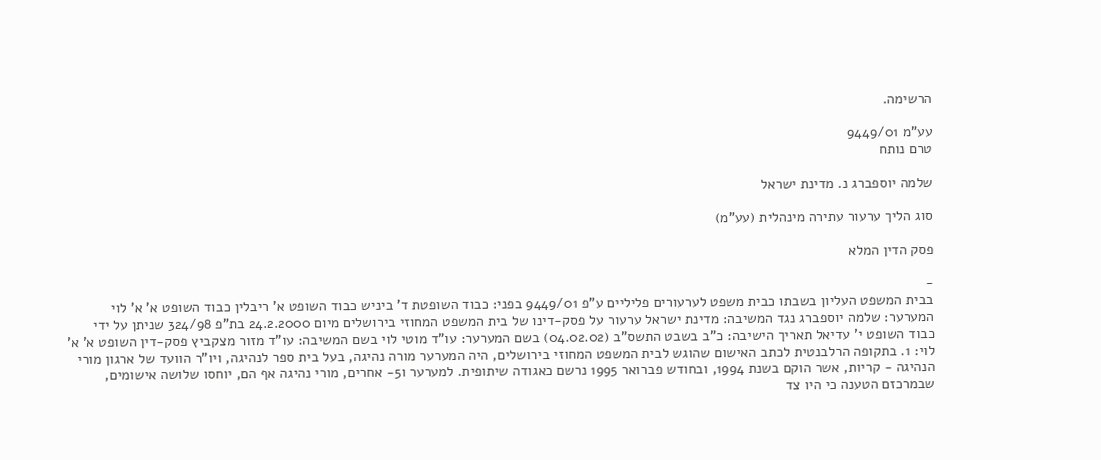הרשימה.

עע"מ 9449/01
טרם נותח

שלמה יוספברג נ. מדינת ישראל

סוג הליך ערעור עתירה מינהלית (עע"מ)

פסק הדין המלא

-
בבית המשפט העליון בשבתו כבית משפט לערעורים פליליים ע"פ 9449/01 בפני: כבוד השופטת ד' ביניש כבוד השופט א' ריבלין כבוד השופט א' א' לוי המערער: שלמה יוספברג נגד המשיבה: מדינת ישראל ערעור על פסק-דינו של בית המשפט המחוזי בירושלים מיום 24.2.2000 בת"פ 324/98 שניתן על ידי כבוד השופט י' עדיאל תאריך הישיבה: כ"ב בשבט התשס"ב (04.02.02) בשם המערער: עו"ד מוטי לוי בשם המשיבה: עו"ד מזור מצקביץ פסק-דין השופט א' א' לוי: 1. בתקופה הרלבנטית לכתב האישום שהוגש לבית המשפט המחוזי בירושלים, היה המערער מורה נהיגה, בעל בית ספר לנהיגה, ויו"ר הוועד של ארגון מורי הנהיגה - קריות, אשר הוקם בשנת 1994, ובחודש פברואר 1995 נרשם כאגודה שיתופית. למערער ו5- אחרים, מורי נהיגה אף הם, יוחסו שלושה אישומים, שבמרכזם הטענה כי היו צד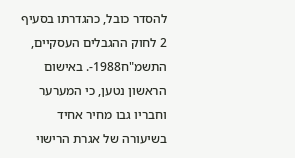להסדר כובל, כהגדרתו בסעיף 2 לחוק ההגבלים העסקיים, התשמ"ח1988-. באישום הראשון נטען, כי המערער וחבריו גבו מחיר אחיד בשיעורה של אגרת הרישוי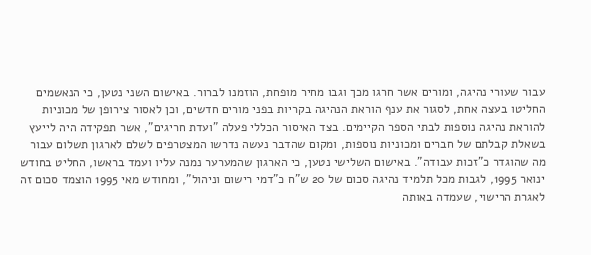עבור שעורי נהיגה, ומורים אשר חרגו מכך וגבו מחיר מופחת, הוזמנו לברור. באישום השני נטען, כי הנאשמים החליטו בעצה אחת, לסגור את ענף הוראת הנהיגה בקריות בפני מורים חדשים, וכן לאסור צירופן של מכוניות להוראת נהיגה נוספות לבתי הספר הקיימים. בצד האיסור הכללי פעלה "ועדת חריגים", אשר תפקידה היה לייעץ בשאלת קבלתם של חברים ומכוניות נוספות, ומקום שהדבר נעשה נדרשו המצטרפים לשלם לארגון תשלום עבור מה שהוגדר כ"זכות עבודה". באישום השלישי נטען, כי הארגון שהמערער נמנה עליו ועמד בראשו, החליט בחודש ינואר 1995, לגבות מכל תלמיד נהיגה סכום של 20 ש"ח כ"דמי רישום וניהול", ומחודש מאי 1995 הוצמד סכום זה לאגרת הרישוי, שעמדה באותה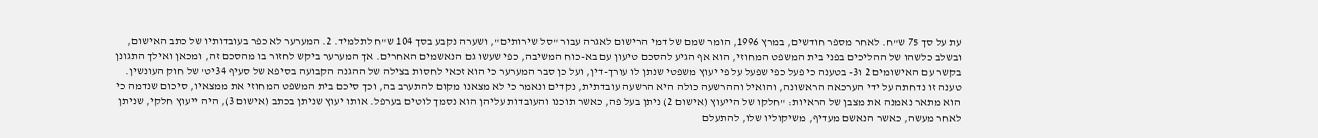עת על סך 75 ש"ח. לאחר מספר חודשים, במרץ 1996, הומר שמם של דמי הרישום לאגרה עבור "סל שירותים", ושערה נקבע בסך 104 ש"ח לתלמיד. 2. המערער לא כפר בעובדותיו של כתב האישום, ובשלב כלשהו של ההליכים בפני בית המשפט המחוזי, הוא אף הגיע להסכם טיעון עם בא-כוח המשיבה, כפי שעשו גם הנאשמים האחרים. אך המערער ביקש לחזור בו מהסכם זה, ומכאן ואילך התגונן בקשר עם האישומים 2 ו3- בטענה כי פעל כפי שפעל על פי יעוץ משפטי שנתן לו עורך-דין, ועל כן סבר המערער כי הוא זכאי לחסות בצילה של ההגנה הקבועה בסיפא של סעיף 34יט' של חוק העונשין. טענה זו נדחתה על ידי הערכאה הראשונה, והואיל וההרשעה כולה היא הרשעה עובדתית, נקדים ונאמר כי לא מצאנו מקום להתערב בה, וכך סיכם בית המשפט המחוזי את ממצאיו, סיכום שנדמה כי הוא מתאר נאמנה את מצבן של הראיות: "חלקו של הייעוץ (אישום 2) ניתן בעל פה, כאשר תוכנו והעובדות עליהן הוא נסמך לוטים בערפל. אותו יעוץ שניתן בכתב (אישום 3), היה ייעוץ חלקי, שניתן לאחר מעשה, כאשר הנאשם מעדיף, משיקוליו שלו, להתעלם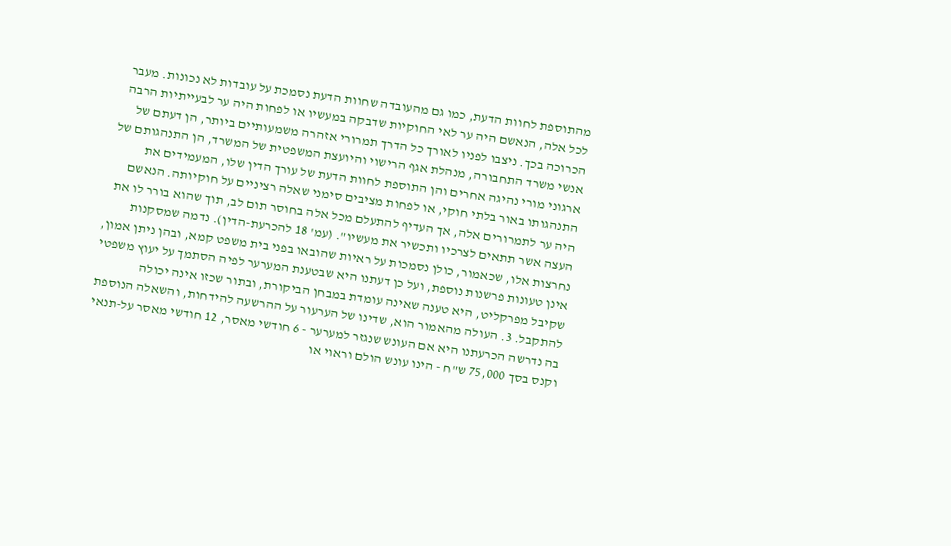מהתוספת לחוות הדעת, כמו גם מהעובדה שחוות הדעת נסמכת על עובדות לא נכונות. מעבר לכל אלה, הנאשם היה ער לאי החוקיות שדבקה במעשיו או לפחות היה ער לבעייתיות הרבה הכרוכה בכך. ניצבו לפניו לאורך כל הדרך תמרורי אזהרה משמעותיים ביותר, הן דעתם של אנשי משרד התחבורה, מנהלת אגף הרישוי והיועצת המשפטית של המשרד, הן התנהגותם של ארגוני מורי נהיגה אחרים והן התוספת לחוות הדעת של עורך הדין שלו, המעמידים את התנהגותו באור בלתי חוקי, או לפחות מציבים סימני שאלה רציניים על חוקיותה. הנאשם היה ער לתמרורים אלה, אך העדיף להתעלם מכל אלה בחוסר תום לב, תוך שהוא בורר לו את העצה אשר תתאים לצרכיו ותכשיר את מעשיו". (עמ' 18 להכרעת-הדין). נדמה שמסקנות נחרצות אלו, שכאמור, כולן נסמכות על ראיות שהובאו בפני בית משפט קמא, ובהן ניתן אמון, אינן טעונות פרשנות נוספת, ועל כן דעתנו היא שבטענת המערער לפיה הסתמך על יעוץ משפטי שקיבל מפרקליט, היא טענה שאינה עומדת במבחן הביקורת, ובתור שכזו אינה יכולה להתקבל. 3. העולה מהאמור הוא, שדינו של הערעור על ההרשעה להידחות, והשאלה הנוספת בה נדרשה הכרעתנו היא אם העונש שנגזר למערער - 6 חודשי מאסר, 12 חודשי מאסר על-תנאי וקנס בסך 75,000 ש"ח - הינו עונש הולם וראוי או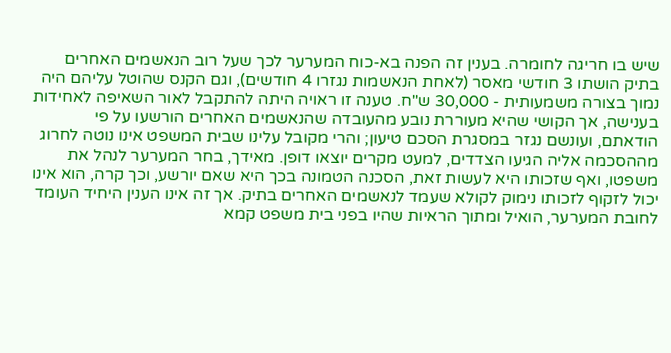שיש בו חריגה לחומרה. בענין זה הפנה בא-כוח המערער לכך שעל רוב הנאשמים האחרים בתיק הושתו 3 חודשי מאסר (לאחת הנאשמות נגזרו 4 חודשים), וגם הקנס שהוטל עליהם היה נמוך בצורה משמעותית - 30,000 ש"ח. טענה זו ראויה היתה להתקבל לאור השאיפה לאחידות בענישה, אך הקושי שהיא מעוררת נובע מהעובדה שהנאשמים האחרים הורשעו על פי הודאתם, ועונשם נגזר במסגרת הסכם טיעון; והרי מקובל עלינו שבית המשפט אינו נוטה לחרוג מההסכמה אליה הגיעו הצדדים, למעט מקרים יוצאו דופן. מאידך, בחר המערער לנהל את משפטו, ואף שזכותו היא לעשות זאת, הסכנה הטמונה בכך היא שאם יורשע, וכך קרה, הוא אינו יכול לזקוף לזכותו נימוק לקולא שעמד לנאשמים האחרים בתיק. אך זה אינו הענין היחיד העומד לחובת המערער, הואיל ומתוך הראיות שהיו בפני בית משפט קמא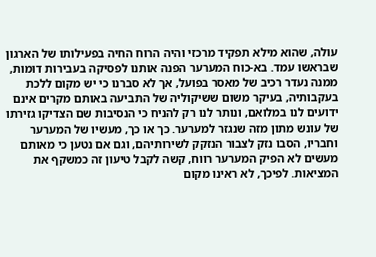עולה, שהוא מילא תפקיד מרכזי והיה הרוח החיה בפעילותו של הארגון שבראשו עמד. בא-כוח המערער הפנה אותנו לפסיקה בעבירות דומות, ממנה נעדר רכיב של מאסר בפועל, אך לא סברנו כי יש מקום ללכת בעקבותיה, בעיקר משום ששיקוליה של התביעה באותם מקרים אינם ידועים לנו במלואם, ונותר לנו רק להניח כי הנסיבות שם הצדיקו גזירתו של עונש מתון מזה שנגזר למערער. כך או כך, מעשיו של המערער וחבריו, הסבו נזק לצבור הנזקק לשירותיהם, וגם אם נטען כי מאותם מעשים לא הפיק המערער רווח, קשה לקבל טיעון זה כמשקף את המציאות. לפיכך, לא ראינו מקום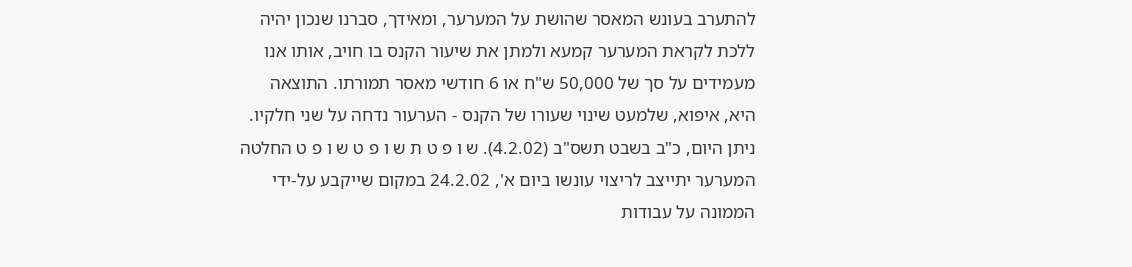להתערב בעונש המאסר שהושת על המערער, ומאידך, סברנו שנכון יהיה ללכת לקראת המערער קמעא ולמתן את שיעור הקנס בו חויב, אותו אנו מעמידים על סך של 50,000 ש"ח או 6 חודשי מאסר תמורתו. התוצאה היא, איפוא, שלמעט שינוי שעורו של הקנס - הערעור נדחה על שני חלקיו. ניתן היום, כ"ב בשבט תשס"ב (4.2.02). ש ו פ ט ת ש ו פ ט ש ו פ ט החלטה המערער יתייצב לריצוי עונשו ביום א', 24.2.02 במקום שייקבע על-ידי הממונה על עבודות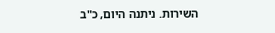השירות. ניתנה היום, כ"ב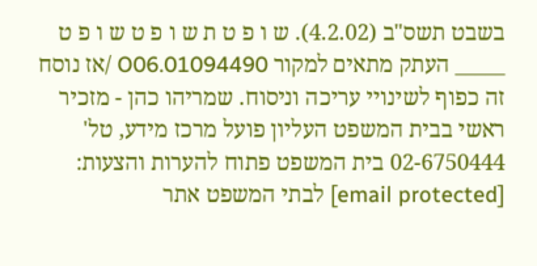בשבט תשס"ב (4.2.02). ש ו פ ט ת ש ו פ ט ש ו פ ט _____ העתק מתאים למקור 01094490.O06 /אז נוסח זה כפוף לשינויי עריכה וניסוח. שמריהו כהן - מזכיר ראשי בבית המשפט העליון פועל מרכז מידע, טל' 02-6750444 בית המשפט פתוח להערות והצעות: [email protected] לבתי המשפט אתר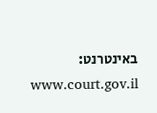באינטרנט: www.court.gov.il